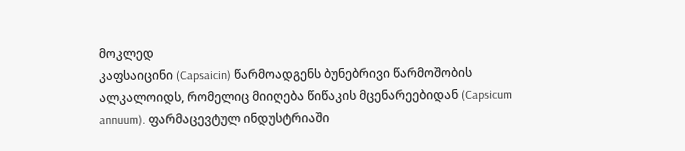მოკლედ
კაფსაიცინი (Capsaicin) წარმოადგენს ბუნებრივი წარმოშობის ალკალოიდს, რომელიც მიიღება წიწაკის მცენარეებიდან (Capsicum annuum). ფარმაცევტულ ინდუსტრიაში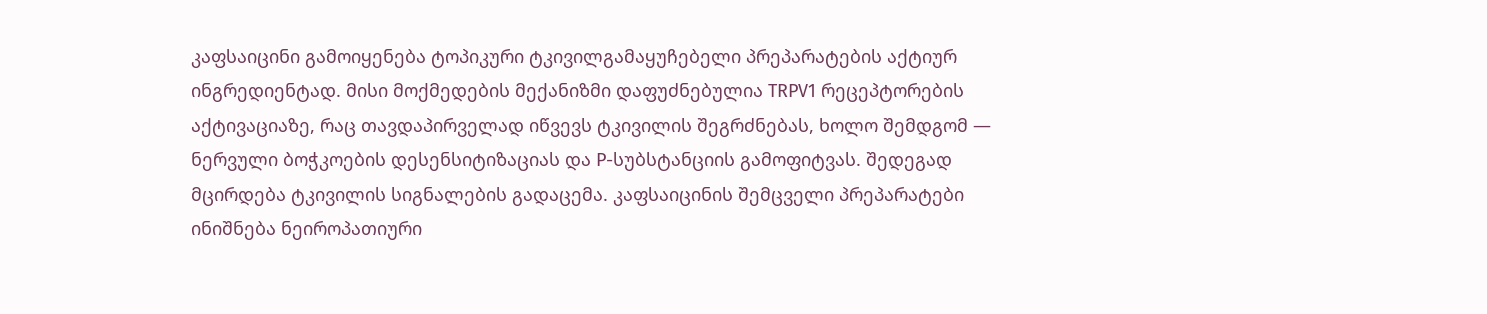კაფსაიცინი გამოიყენება ტოპიკური ტკივილგამაყუჩებელი პრეპარატების აქტიურ ინგრედიენტად. მისი მოქმედების მექანიზმი დაფუძნებულია TRPV1 რეცეპტორების აქტივაციაზე, რაც თავდაპირველად იწვევს ტკივილის შეგრძნებას, ხოლო შემდგომ — ნერვული ბოჭკოების დესენსიტიზაციას და P-სუბსტანციის გამოფიტვას. შედეგად მცირდება ტკივილის სიგნალების გადაცემა. კაფსაიცინის შემცველი პრეპარატები ინიშნება ნეიროპათიური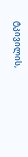ტკივილის,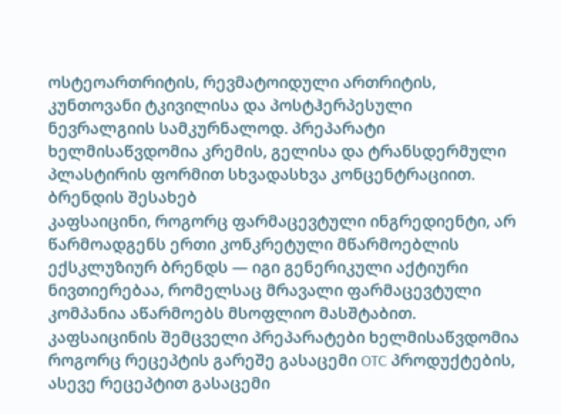ოსტეოართრიტის, რევმატოიდული ართრიტის, კუნთოვანი ტკივილისა და პოსტჰერპესული ნევრალგიის სამკურნალოდ. პრეპარატი ხელმისაწვდომია კრემის, გელისა და ტრანსდერმული პლასტირის ფორმით სხვადასხვა კონცენტრაციით.
ბრენდის შესახებ
კაფსაიცინი, როგორც ფარმაცევტული ინგრედიენტი, არ წარმოადგენს ერთი კონკრეტული მწარმოებლის ექსკლუზიურ ბრენდს — იგი გენერიკული აქტიური ნივთიერებაა, რომელსაც მრავალი ფარმაცევტული კომპანია აწარმოებს მსოფლიო მასშტაბით. კაფსაიცინის შემცველი პრეპარატები ხელმისაწვდომია როგორც რეცეპტის გარეშე გასაცემი OTC პროდუქტების, ასევე რეცეპტით გასაცემი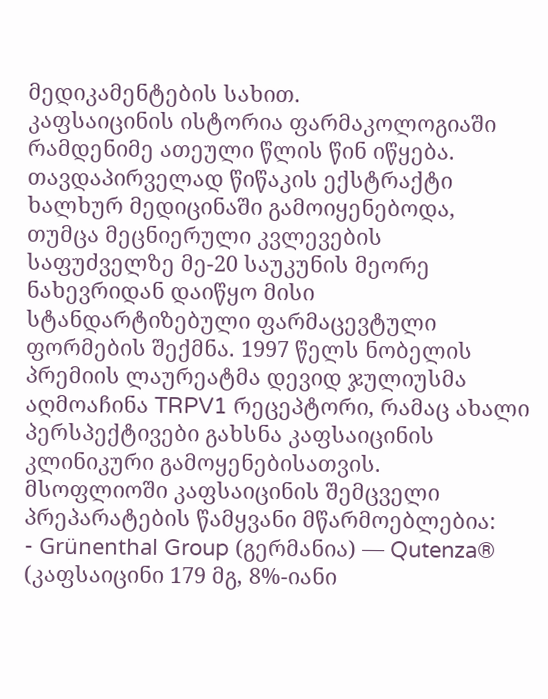მედიკამენტების სახით.
კაფსაიცინის ისტორია ფარმაკოლოგიაში რამდენიმე ათეული წლის წინ იწყება. თავდაპირველად წიწაკის ექსტრაქტი ხალხურ მედიცინაში გამოიყენებოდა, თუმცა მეცნიერული კვლევების საფუძველზე მე-20 საუკუნის მეორე ნახევრიდან დაიწყო მისი სტანდარტიზებული ფარმაცევტული ფორმების შექმნა. 1997 წელს ნობელის პრემიის ლაურეატმა დევიდ ჯულიუსმა აღმოაჩინა TRPV1 რეცეპტორი, რამაც ახალი პერსპექტივები გახსნა კაფსაიცინის კლინიკური გამოყენებისათვის.
მსოფლიოში კაფსაიცინის შემცველი პრეპარატების წამყვანი მწარმოებლებია:
- Grünenthal Group (გერმანია) — Qutenza® (კაფსაიცინი 179 მგ, 8%-იანი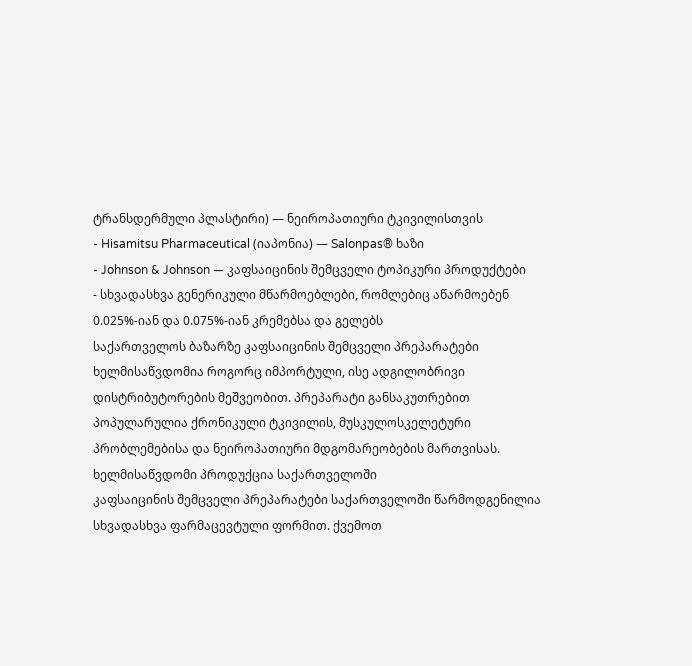ტრანსდერმული პლასტირი) — ნეიროპათიური ტკივილისთვის
- Hisamitsu Pharmaceutical (იაპონია) — Salonpas® ხაზი
- Johnson & Johnson — კაფსაიცინის შემცველი ტოპიკური პროდუქტები
- სხვადასხვა გენერიკული მწარმოებლები, რომლებიც აწარმოებენ 0.025%-იან და 0.075%-იან კრემებსა და გელებს
საქართველოს ბაზარზე კაფსაიცინის შემცველი პრეპარატები ხელმისაწვდომია როგორც იმპორტული, ისე ადგილობრივი დისტრიბუტორების მეშვეობით. პრეპარატი განსაკუთრებით პოპულარულია ქრონიკული ტკივილის, მუსკულოსკელეტური პრობლემებისა და ნეიროპათიური მდგომარეობების მართვისას.
ხელმისაწვდომი პროდუქცია საქართველოში
კაფსაიცინის შემცველი პრეპარატები საქართველოში წარმოდგენილია სხვადასხვა ფარმაცევტული ფორმით. ქვემოთ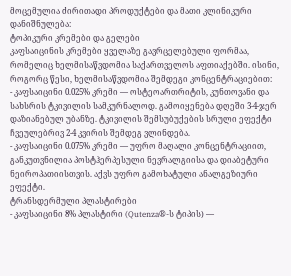მოცემულია ძირითადი პროდუქტები და მათი კლინიკური დანიშნულება:
ტოპიკური კრემები და გელები
კაფსაიცინის კრემები ყველაზე გავრცელებული ფორმაა, რომელიც ხელმისაწვდომია საქართველოს აფთიაქებში. ისინი, როგორც წესი, ხელმისაწვდომია შემდეგი კონცენტრაციებით:
- კაფსაიცინი 0.025% კრემი — ოსტეოართრიტის, კუნთოვანი და სახსრის ტკივილის სამკურნალოდ. გამოიყენება დღეში 3-4-ჯერ დაზიანებულ უბანზე. ტკივილის შემსუბუქების სრული ეფექტი ჩვეულებრივ 2-4 კვირის შემდეგ ვლინდება.
- კაფსაიცინი 0.075% კრემი — უფრო მაღალი კონცენტრაციით, განკუთვნილია პოსტჰერპესული ნევრალგიისა და დიაბეტური ნეიროპათიისთვის. აქვს უფრო გამოხატული ანალგეზიური ეფექტი.
ტრანსდერმული პლასტირები
- კაფსაიცინი 8% პლასტირი (Qutenza®-ს ტიპის) —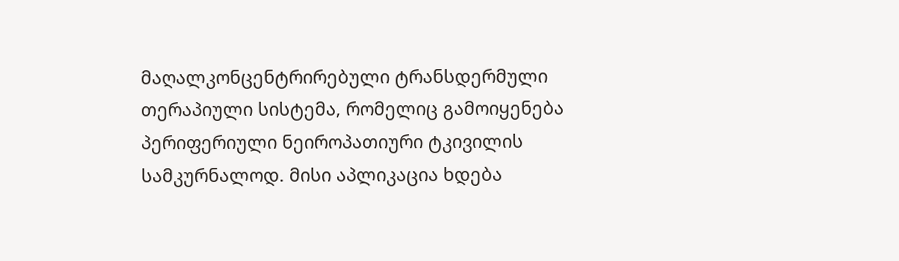მაღალკონცენტრირებული ტრანსდერმული თერაპიული სისტემა, რომელიც გამოიყენება პერიფერიული ნეიროპათიური ტკივილის სამკურნალოდ. მისი აპლიკაცია ხდება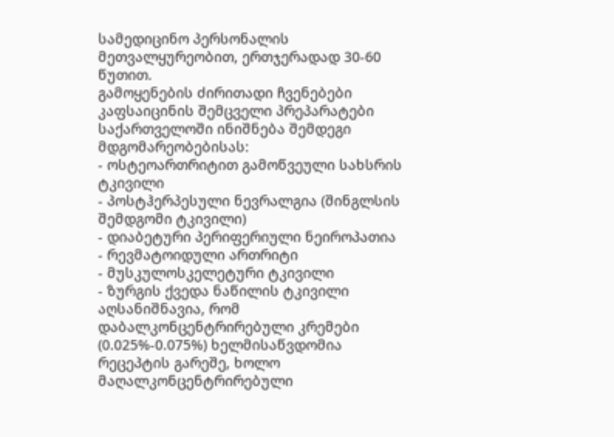სამედიცინო პერსონალის მეთვალყურეობით, ერთჯერადად 30-60 წუთით.
გამოყენების ძირითადი ჩვენებები
კაფსაიცინის შემცველი პრეპარატები საქართველოში ინიშნება შემდეგი მდგომარეობებისას:
- ოსტეოართრიტით გამოწვეული სახსრის ტკივილი
- პოსტჰერპესული ნევრალგია (შინგლსის შემდგომი ტკივილი)
- დიაბეტური პერიფერიული ნეიროპათია
- რევმატოიდული ართრიტი
- მუსკულოსკელეტური ტკივილი
- ზურგის ქვედა ნაწილის ტკივილი
აღსანიშნავია, რომ დაბალკონცენტრირებული კრემები (0.025%-0.075%) ხელმისაწვდომია რეცეპტის გარეშე, ხოლო მაღალკონცენტრირებული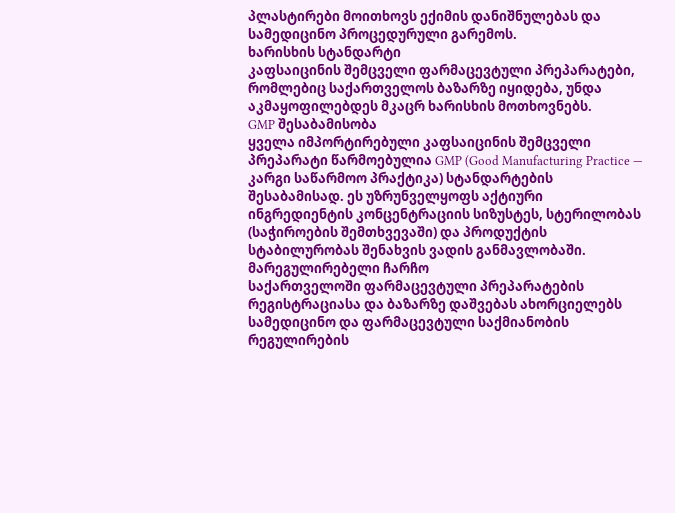პლასტირები მოითხოვს ექიმის დანიშნულებას და სამედიცინო პროცედურული გარემოს.
ხარისხის სტანდარტი
კაფსაიცინის შემცველი ფარმაცევტული პრეპარატები, რომლებიც საქართველოს ბაზარზე იყიდება, უნდა აკმაყოფილებდეს მკაცრ ხარისხის მოთხოვნებს.
GMP შესაბამისობა
ყველა იმპორტირებული კაფსაიცინის შემცველი პრეპარატი წარმოებულია GMP (Good Manufacturing Practice — კარგი საწარმოო პრაქტიკა) სტანდარტების შესაბამისად. ეს უზრუნველყოფს აქტიური ინგრედიენტის კონცენტრაციის სიზუსტეს, სტერილობას (საჭიროების შემთხვევაში) და პროდუქტის სტაბილურობას შენახვის ვადის განმავლობაში.
მარეგულირებელი ჩარჩო
საქართველოში ფარმაცევტული პრეპარატების რეგისტრაციასა და ბაზარზე დაშვებას ახორციელებს სამედიცინო და ფარმაცევტული საქმიანობის რეგულირების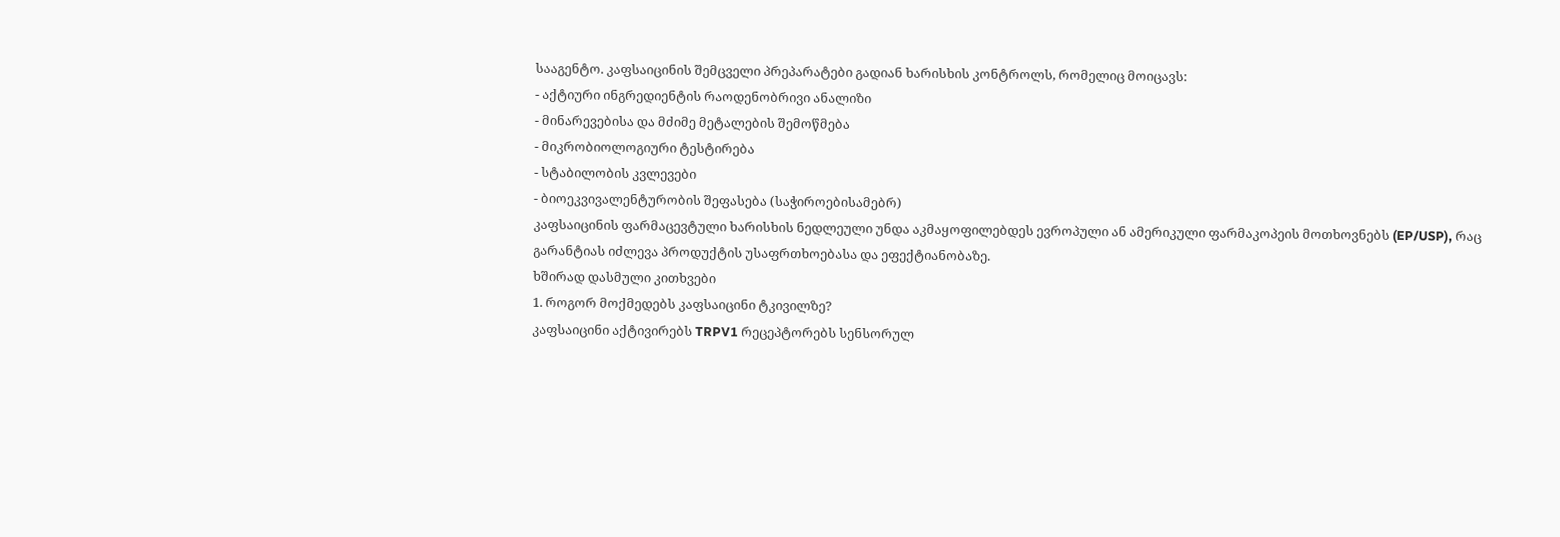სააგენტო. კაფსაიცინის შემცველი პრეპარატები გადიან ხარისხის კონტროლს, რომელიც მოიცავს:
- აქტიური ინგრედიენტის რაოდენობრივი ანალიზი
- მინარევებისა და მძიმე მეტალების შემოწმება
- მიკრობიოლოგიური ტესტირება
- სტაბილობის კვლევები
- ბიოეკვივალენტურობის შეფასება (საჭიროებისამებრ)
კაფსაიცინის ფარმაცევტული ხარისხის ნედლეული უნდა აკმაყოფილებდეს ევროპული ან ამერიკული ფარმაკოპეის მოთხოვნებს (EP/USP), რაც გარანტიას იძლევა პროდუქტის უსაფრთხოებასა და ეფექტიანობაზე.
ხშირად დასმული კითხვები
1. როგორ მოქმედებს კაფსაიცინი ტკივილზე?
კაფსაიცინი აქტივირებს TRPV1 რეცეპტორებს სენსორულ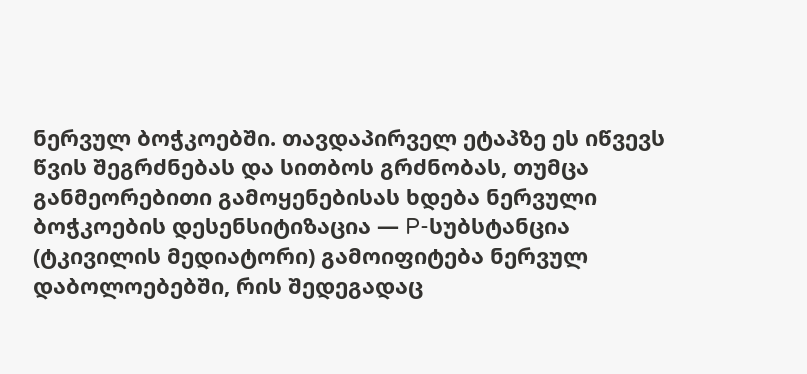ნერვულ ბოჭკოებში. თავდაპირველ ეტაპზე ეს იწვევს წვის შეგრძნებას და სითბოს გრძნობას, თუმცა განმეორებითი გამოყენებისას ხდება ნერვული ბოჭკოების დესენსიტიზაცია — P-სუბსტანცია (ტკივილის მედიატორი) გამოიფიტება ნერვულ დაბოლოებებში, რის შედეგადაც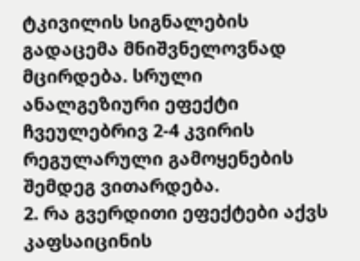ტკივილის სიგნალების გადაცემა მნიშვნელოვნად მცირდება. სრული ანალგეზიური ეფექტი ჩვეულებრივ 2-4 კვირის რეგულარული გამოყენების შემდეგ ვითარდება.
2. რა გვერდითი ეფექტები აქვს კაფსაიცინის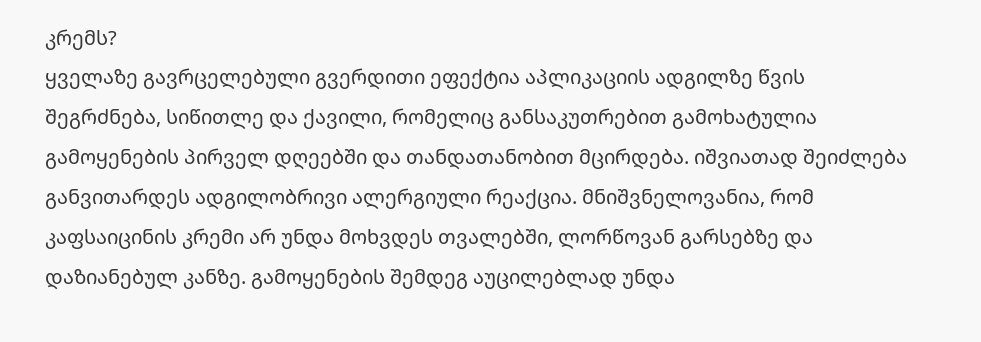კრემს?
ყველაზე გავრცელებული გვერდითი ეფექტია აპლიკაციის ადგილზე წვის შეგრძნება, სიწითლე და ქავილი, რომელიც განსაკუთრებით გამოხატულია გამოყენების პირველ დღეებში და თანდათანობით მცირდება. იშვიათად შეიძლება განვითარდეს ადგილობრივი ალერგიული რეაქცია. მნიშვნელოვანია, რომ კაფსაიცინის კრემი არ უნდა მოხვდეს თვალებში, ლორწოვან გარსებზე და დაზიანებულ კანზე. გამოყენების შემდეგ აუცილებლად უნდა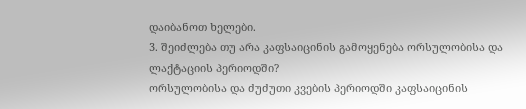დაიბანოთ ხელები.
3. შეიძლება თუ არა კაფსაიცინის გამოყენება ორსულობისა და ლაქტაციის პერიოდში?
ორსულობისა და ძუძუთი კვების პერიოდში კაფსაიცინის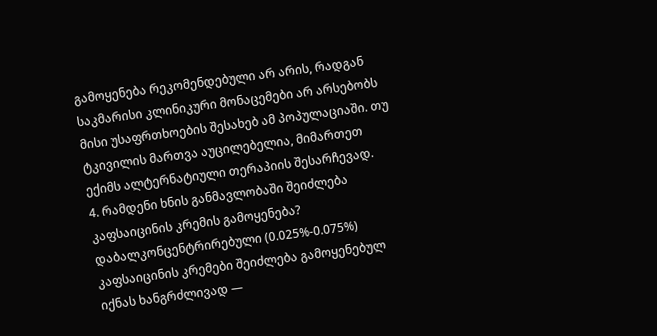გამოყენება რეკომენდებული არ არის, რადგან საკმარისი კლინიკური მონაცემები არ არსებობს მისი უსაფრთხოების შესახებ ამ პოპულაციაში. თუ ტკივილის მართვა აუცილებელია, მიმართეთ ექიმს ალტერნატიული თერაპიის შესარჩევად.
4. რამდენი ხნის განმავლობაში შეიძლება კაფსაიცინის კრემის გამოყენება?
დაბალკონცენტრირებული (0.025%-0.075%) კაფსაიცინის კრემები შეიძლება გამოყენებულ იქნას ხანგრძლივად —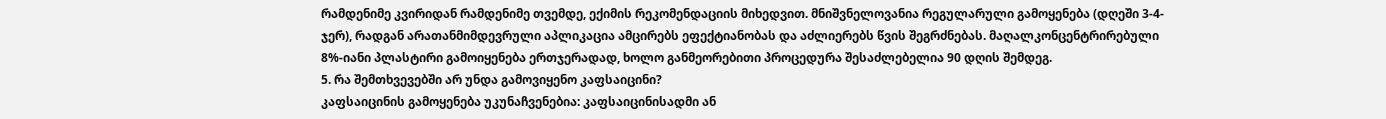რამდენიმე კვირიდან რამდენიმე თვემდე, ექიმის რეკომენდაციის მიხედვით. მნიშვნელოვანია რეგულარული გამოყენება (დღეში 3-4-ჯერ), რადგან არათანმიმდევრული აპლიკაცია ამცირებს ეფექტიანობას და აძლიერებს წვის შეგრძნებას. მაღალკონცენტრირებული 8%-იანი პლასტირი გამოიყენება ერთჯერადად, ხოლო განმეორებითი პროცედურა შესაძლებელია 90 დღის შემდეგ.
5. რა შემთხვევებში არ უნდა გამოვიყენო კაფსაიცინი?
კაფსაიცინის გამოყენება უკუნაჩვენებია: კაფსაიცინისადმი ან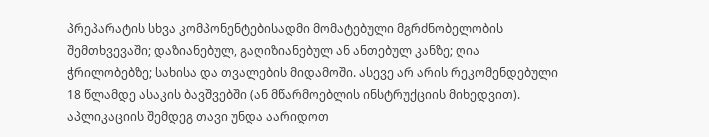პრეპარატის სხვა კომპონენტებისადმი მომატებული მგრძნობელობის შემთხვევაში; დაზიანებულ, გაღიზიანებულ ან ანთებულ კანზე; ღია ჭრილობებზე; სახისა და თვალების მიდამოში. ასევე არ არის რეკომენდებული 18 წლამდე ასაკის ბავშვებში (ან მწარმოებლის ინსტრუქციის მიხედვით). აპლიკაციის შემდეგ თავი უნდა აარიდოთ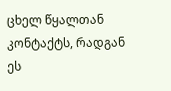ცხელ წყალთან კონტაქტს, რადგან ეს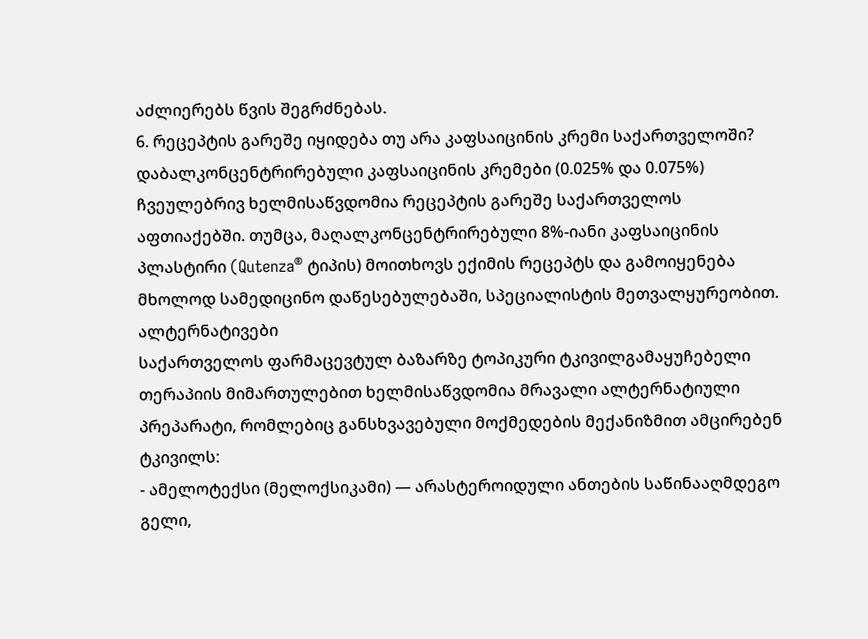აძლიერებს წვის შეგრძნებას.
6. რეცეპტის გარეშე იყიდება თუ არა კაფსაიცინის კრემი საქართველოში?
დაბალკონცენტრირებული კაფსაიცინის კრემები (0.025% და 0.075%) ჩვეულებრივ ხელმისაწვდომია რეცეპტის გარეშე საქართველოს აფთიაქებში. თუმცა, მაღალკონცენტრირებული 8%-იანი კაფსაიცინის პლასტირი (Qutenza® ტიპის) მოითხოვს ექიმის რეცეპტს და გამოიყენება მხოლოდ სამედიცინო დაწესებულებაში, სპეციალისტის მეთვალყურეობით.
ალტერნატივები
საქართველოს ფარმაცევტულ ბაზარზე ტოპიკური ტკივილგამაყუჩებელი თერაპიის მიმართულებით ხელმისაწვდომია მრავალი ალტერნატიული პრეპარატი, რომლებიც განსხვავებული მოქმედების მექანიზმით ამცირებენ ტკივილს:
- ამელოტექსი (მელოქსიკამი) — არასტეროიდული ანთების საწინააღმდეგო გელი,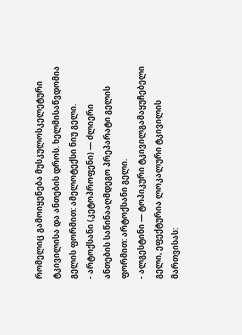რომელიც გამოიყენება მუსკულოსკელეტური ტკივილისა და ანთების დროს. ხელმისაწვდომია გელის ფორმით: ამელოტექსი ნიუ გელი.
- არტოქსანი (კეტოპროფენი) — ძლიერი ანთების საწინააღმდეგო პრეპარატი გელის ფორმით: არტოქსანი გელი.
- ალგესტინი — ტოპიკური ტკივილგამაყუჩებელი გელი, ეფექტურია ლოკალური ტკივილის მართვისას: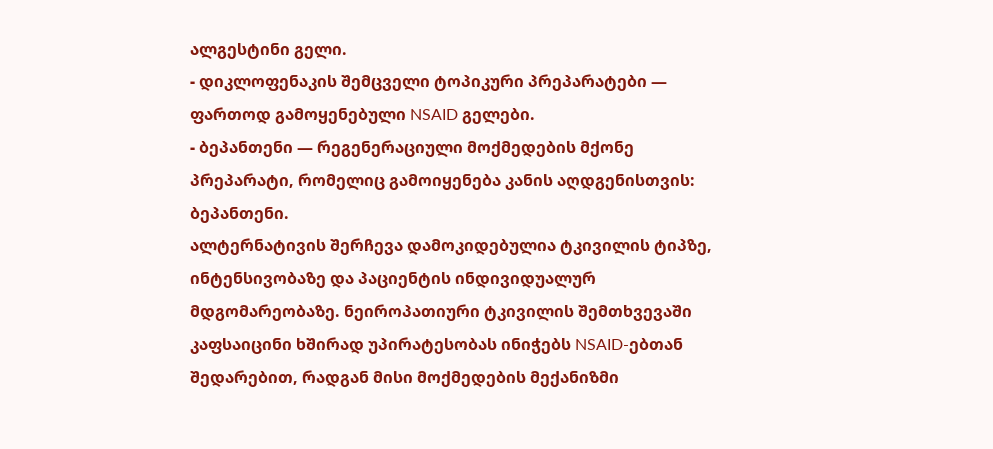ალგესტინი გელი.
- დიკლოფენაკის შემცველი ტოპიკური პრეპარატები — ფართოდ გამოყენებული NSAID გელები.
- ბეპანთენი — რეგენერაციული მოქმედების მქონე პრეპარატი, რომელიც გამოიყენება კანის აღდგენისთვის: ბეპანთენი.
ალტერნატივის შერჩევა დამოკიდებულია ტკივილის ტიპზე, ინტენსივობაზე და პაციენტის ინდივიდუალურ მდგომარეობაზე. ნეიროპათიური ტკივილის შემთხვევაში კაფსაიცინი ხშირად უპირატესობას ინიჭებს NSAID-ებთან შედარებით, რადგან მისი მოქმედების მექანიზმი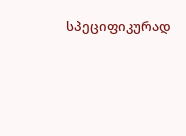სპეციფიკურად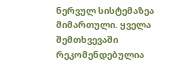ნერვულ სისტემაზეა მიმართული. ყველა შემთხვევაში რეკომენდებულია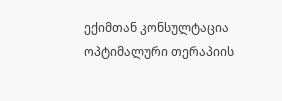ექიმთან კონსულტაცია ოპტიმალური თერაპიის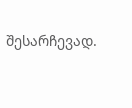შესარჩევად.